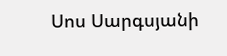Սոս Սարգսյանի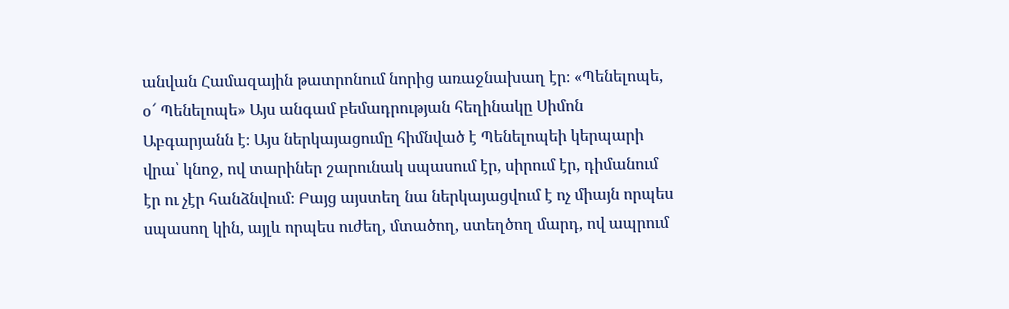անվան Համազային թատրոնում նորից առաջնախաղ էր։ «Պենելոպե, օ՜ Պենելոպե» Այս անգամ բեմադրության հեղինակը Սիմոն Աբգարյանն է։ Այս ներկայացումը հիմնված է Պենելոպեի կերպարի վրա՝ կնոջ, ով տարիներ շարունակ սպասում էր, սիրում էր, դիմանում էր ու չէր հանձնվում։ Բայց այստեղ նա ներկայացվում է ոչ միայն որպես սպասող կին, այլև որպես ուժեղ, մտածող, ստեղծող մարդ, ով ապրում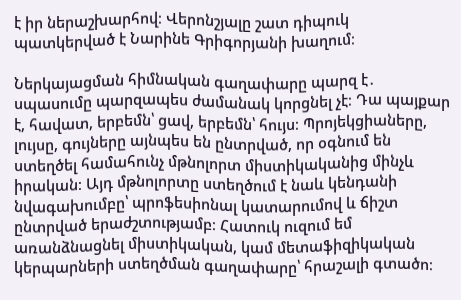է իր ներաշխարհով։ Վերոնշյալը շատ դիպուկ պատկերված է Նարինե Գրիգորյանի խաղում։

Ներկայացման հիմնական գաղափարը պարզ է․ սպասումը պարզապես ժամանակ կորցնել չէ։ Դա պայքար է, հավատ, երբեմն՝ ցավ, երբեմն՝ հույս։ Պրոյեկցիաները, լույսը, գույները այնպես են ընտրված, որ օգնում են ստեղծել համահունչ մթնոլորտ միստիկականից մինչև իրական։ Այդ մթնոլորտը ստեղծում է նաև կենդանի նվագախումբը՝ պրոֆեսիոնալ կատարումով և ճիշտ ընտրված երաժշտությամբ։ Հատուկ ուզում եմ առանձնացնել միստիկական, կամ մետաֆիզիկական կերպարների ստեղծման գաղափարը՝ հրաշալի գտածո։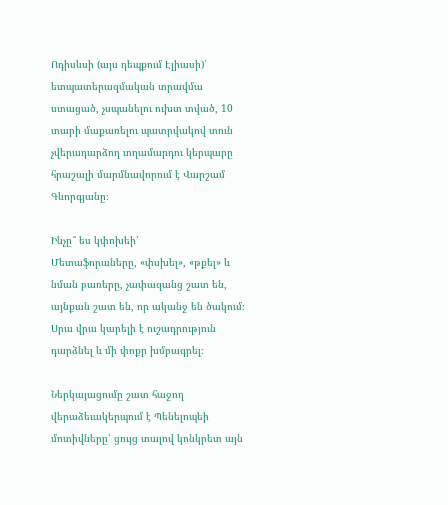Ոդիսևսի (այս դեպքում Էլիասի)՝ ետպատերազմական տրավմա ստացած, չսպանելու ուխտ տված, 10 տարի մաքառելու պատրվակով տուն չվերադարձող տղամարդու կերպարը հրաշալի մարմնավորում է Վարշամ Գևորգյանը։

Ինչը՞ ես կփոխեի՝
Մետաֆորաները, «փսխել», «թքել» և նման բառերը, չափազանց շատ են, այնքան շատ են, որ ականջ են ծակում։ Սրա վրա կարելի է ուշադրություն դարձնել և մի փոքր խմբագրել։

Ներկայացումը շատ հաջող վերաձեւակերպում է Պենելոպեի մոտիվները՝ ցույց տալով կոնկրետ այն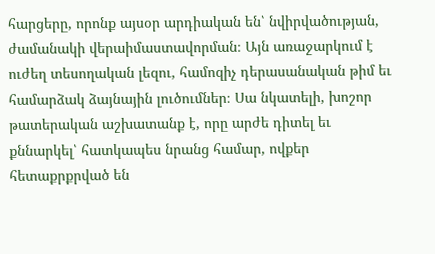հարցերը, որոնք այսօր արդիական են՝ նվիրվածության, ժամանակի վերաիմաստավորման։ Այն առաջարկում է ուժեղ տեսողական լեզու, համոզիչ դերասանական թիմ եւ համարձակ ձայնային լուծումներ։ Սա նկատելի, խոշոր թատերական աշխատանք է, որը արժե դիտել եւ քննարկել՝ հատկապես նրանց համար, ովքեր հետաքրքրված են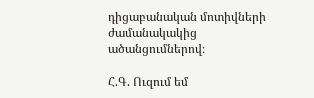դիցաբանական մոտիվների ժամանակակից ածանցումներով։

Հ.Գ. Ուզում եմ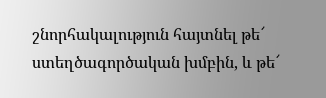շնորհակալություն հայտնել թե՜ ստեղծագործական խմբին, և թե՜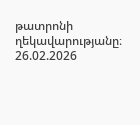թատրոնի ղեկավարությանը։
26.02.2026